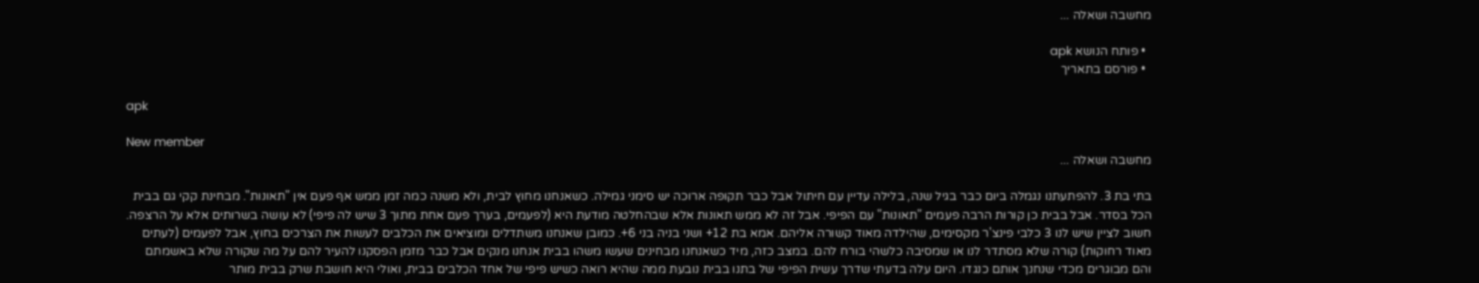מחשבה ושאלה ...

  • פותח הנושא apk
  • פורסם בתאריך

apk

New member
מחשבה ושאלה ...

בתי בת 3. להפתעתנו נגמלה ביום כבר בגיל שנה, בלילה עדיין עם חיתול אבל כבר תקופה ארוכה יש סימני גמילה. כשאנחנו מחוץ לבית, ולא משנה כמה זמן ממש אף פעם אין "תאונות". מבחינת קקי גם בבית הכל בסדר. אבל בבית כן קורות הרבה פעמים "תאונות" עם הפיפי. אבל זה לא ממש תאונות אלא שבהחלטה מודעת היא (לפעמים, בערך פעם אחת מתוך 3 שיש לה פיפי) לא עושה בשרותים אלא על הרצפה. חשוב לציין שיש לנו 3 כלבי פינצ'ר מקסימים, שהילדה מאוד קשורה אליהם. אמא בת 12+ ושני בניה בני 6+. כמובן שאנחנו משתדלים ומוציאים את הכלבים לעשות את הצרכים בחוץ, אבל לפעמים (לעתים מאוד רחוקות) קורה שלא מסתדר לנו או שמסיבה כלשהי בורח להם. במצב כזה, מיד כשאנחנו מבחינים שעשו משהו בבית אנחנו מנקים אבל כבר מזמן הפסקנו להעיר להם על מה שקורה שלא באשמתם והם מבוגרים מכדי שנחנך אותם כנגדו. היום עלה בדעתי שדרך עשית הפיפי של בתנו בבית נובעת ממה שהיא רואה כשיש פיפי של אחד הכלבים בבית, ואולי היא חושבת שרק בבית מותר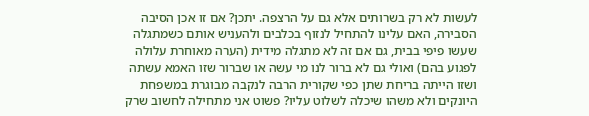לעשות לא רק בשרותים אלא גם על הרצפה. יתכן? אם זו אכן הסיבה הסבירה, האם עלינו להתחיל לנזוף בכלבים ולהעניש אותם כשמתגלה שעשו פיפי בבית, גם אם זה לא מתגלה מידית (הערה מאוחרת עלולה לפגוע בהם) ואולי גם לא ברור לנו מי עשה או שברור שזו האמא עשתה ושזו הייתה בריחת שתן כפי שקורית הרבה לנקבה מבוגרת במשפחת היונקים ולא משהו שיכלה לשלוט עליו? פשוט אני מתחילה לחשוב שרק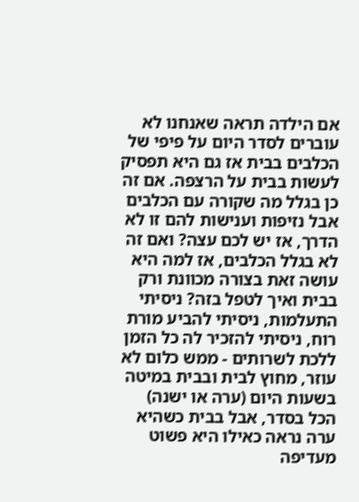אם הילדה תראה שאנחנו לא עוברים לסדר היום על פיפי של הכלבים בבית אז גם היא תפסיק לעשות בבית על הרצפה. אם זה כן בגלל מה שקורה עם הכלבים אבל נזיפות וענישות להם זו לא הדרך, אז יש לכם עצה? ואם זה לא בגלל הכלבים, אז למה היא עושה זאת בצורה מכוונת ורק בבית ואיך לטפל בזה? ניסיתי התעלמות, ניסיתי להביע מורת רוח, ניסיתי להזכיר לה כל הזמן ללכת לשרותים - ממש כלום לא עוזר, מחוץ לבית ובבית במיטה בשעות היום (ערה או ישנה) הכל בסדר, אבל בבית כשהיא ערה נראה כאילו היא פשוט מעדיפה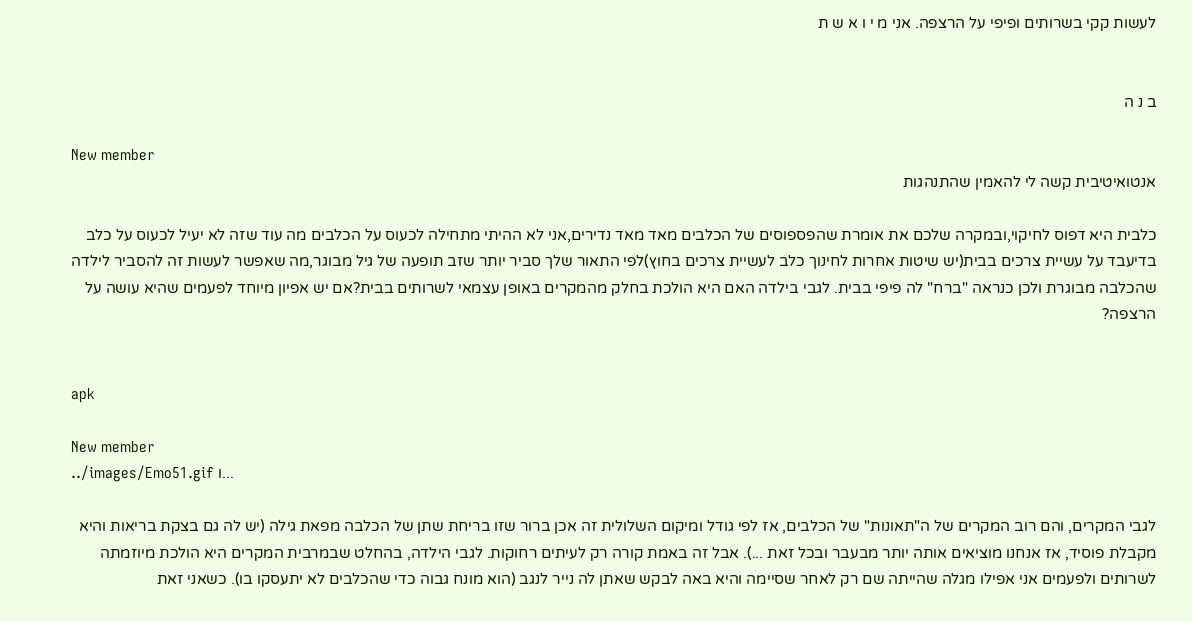לעשות קקי בשרותים ופיפי על הרצפה. אני מ י ו א ש ת


ב נ ה

New member
אנטואיטיבית קשה לי להאמין שהתנהגות

כלבית היא דפוס לחיקוי,ובמקרה שלכם את אומרת שהפספוסים של הכלבים מאד מאד נדירים,אני לא ההיתי מתחילה לכעוס על הכלבים מה עוד שזה לא יעיל לכעוס על כלב בדיעבד על עשיית צרכים בבית(יש שיטות אחרות לחינוך כלב לעשיית צרכים בחוץ)לפי התאור שלך סביר יותר שזב תופעה של גיל מבוגר,מה שאפשר לעשות זה להסביר לילדה שהכלבה מבוגרת ולכן כנראה "ברח" לה פיפי בבית. לגבי בילדה האם היא הולכת בחלק מהמקרים באופן עצמאי לשרותים בבית?אם יש אפיון מיוחד לפעמים שהיא עושה על הרצפה?


apk

New member
../images/Emo51.gif ו...

לגבי המקרים, והם רוב המקרים של ה"תאונות" של הכלבים, אז לפי גודל ומיקום השלולית זה אכן ברור שזו בריחת שתן של הכלבה מפאת גילה (יש לה גם בצקת בריאות והיא מקבלת פוסיד, אז אנחנו מוציאים אותה יותר מבעבר ובכל זאת ...). אבל זה באמת קורה רק לעיתים רחוקות. לגבי הילדה, בהחלט שבמרבית המקרים היא הולכת מיוזמתה לשרותים ולפעמים אני אפילו מגלה שהייתה שם רק לאחר שסיימה והיא באה לבקש שאתן לה נייר לנגב (הוא מונח גבוה כדי שהכלבים לא יתעסקו בו). כשאני זאת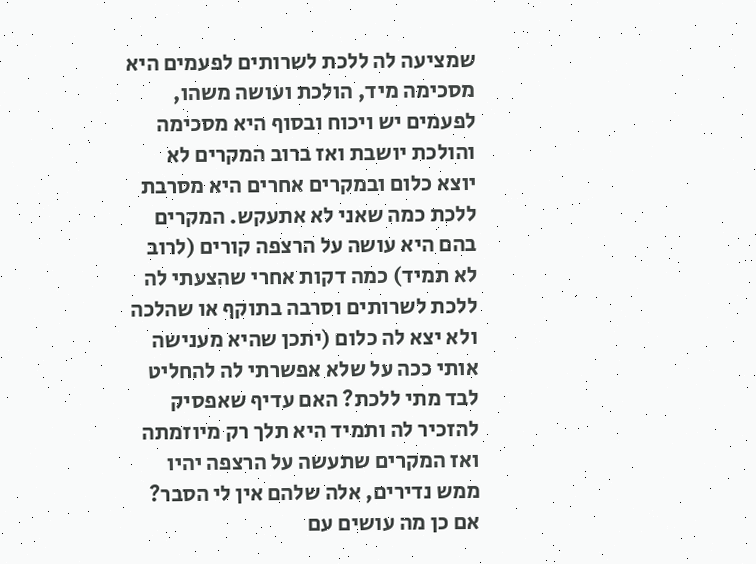שמציעה לה ללכת לשרותים לפעמים היא מסכימה מיד, הולכת ועושה משהו, לפעמים יש ויכוח ובסוף היא מסכימה והולכת יושבת ואז ברוב המקרים לא יוצא כלום ובמקרים אחרים היא מסרבת ללכת כמה שאני לא אתעקש. המקרים בהם היא עושה על הרצפה קורים (לרוב לא תמיד) כמה דקות אחרי שהצעתי לה ללכת לשרותים וסרבה בתוקף או שהלכה ולא יצא לה כלום (יתכן שהיא מענישה אותי ככה על שלא אפשרתי לה להחליט לבד מתי ללכת? האם עדיף שאפסיק להזכיר לה ותמיד היא תלך רק מיוזמתה ואז המקרים שתעשה על הרצפה יהיו ממש נדירים, אלה שלהם אין לי הסבר? אם כן מה עושים עם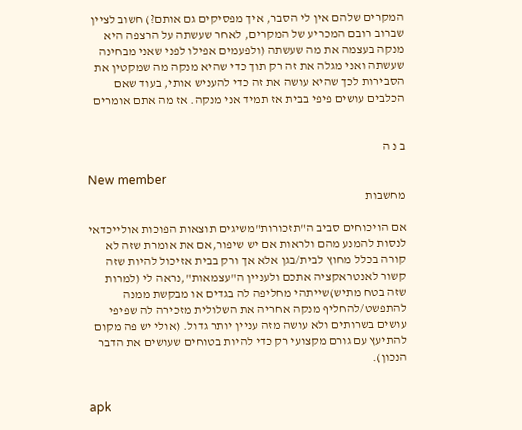המקרים שלהם אין לי הסבר, איך מפסיקים גם אותם?) חשוב לציין שברוב רובם המכריע של המקרים, לאחר שעשתה על הרצפה היא מנקה בעצמה את מה שעשתה (ולפעמים אפילו לפני שאני מבחינה שעשתה ואני מגלה את זה רק תוך כדי שהיא מנקה מה שמקטין את הסבירות לכך שהיא עושה את זה כדי להעניש אותי, בעוד שאם הכלבים עושים פיפי בבית אז תמיד אני מנקה. אז מה אתם אומרים


ב נ ה

New member
מחשבות

אם הויכוחים סביב ה"תזכורות"משיגים תוצאות הפוכות אולייכדאי לנסות להמנע מהם ולראות אם יש שיפור,אם את אומרת שזה לא קורה בכלל מחוץ לבית/בגן אלא אך ורק בבית אזיכול להיות שזה קשור לאנטראקציה אתכם ולעניין ה"עצמאות",נראה לי (למרות שזה בטח מתיש)שייתהי מחליפה לה בגדים או מבקשת ממנה להתפשט/להחליף מנקה אחריה את השלולית מזכירה לה שפיפי עושים בשרותים ולא עושה מזה עניין יותר גדול. (אולי יש פה מקום להתיעץ עם גורם מקצועי רק כדי להיות בטוחים שעושים את הדבר הנכון).


apk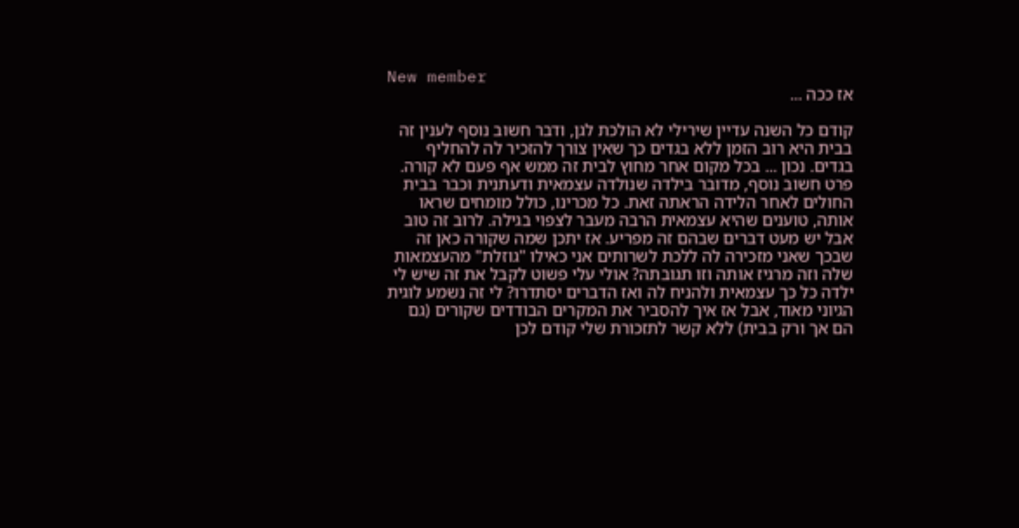New member
אז ככה ...

קודם כל השנה עדיין שירילי לא הולכת לגן, ודבר חשוב נוסף לענין זה בבית היא רוב הזמן ללא בגדים כך שאין צורך להזכיר לה להחליף בגדים. נכון ... בכל מקום אחר מחוץ לבית זה ממש אף פעם לא קורה. פרט חשוב נוסף, מדובר בילדה שנולדה עצמאית ודעתנית וכבר בבית החולים לאחר הלידה הראתה זאת. כל מכרינו, כולל מומחים שראו אותה, טוענים שהיא עצמאית הרבה מעבר לצפוי בגילה. לרוב זה טוב אבל יש מעט דברים שבהם זה מפריע. אז יתכן שמה שקורה כאן זה שבכך שאני מזכירה לה ללכת לשרותים אני כאילו "גוזלת" מהעצמאות שלה וזה מרגיז אותה וזו תגובתה? אולי עלי פשוט לקבל את זה שיש לי ילדה כל כך עצמאית ולהניח לה ואז הדברים יסתדרו? לי זה נשמע לוגית הגיוני מאוד, אבל אז איך להסביר את המקרים הבודדים שקורים (גם הם אך ורק בבית) ללא קשר לתזכורת שלי קודם לכן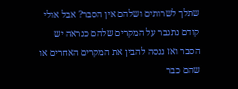שתלך לשרותים ושלהם אין הסבר? אבל אולי קודם נתגבר על המקרים שלהם כנראה יש הסבר ואז ננסה להבין את המקרים האחרים או שהם כבר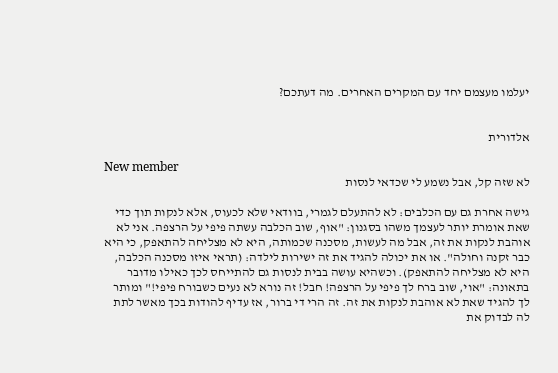יעלמו מעצמם יחד עם המקרים האחרים. מה דעתכם?


אלדורית

New member
לא שזה קל, אבל נשמע לי שכדאי לנסות

גישה אחרת גם עם הכלבים: לא להתעלם לגמרי, בוודאי שלא לכעוס, אלא לנקות תוך כדי שאת אומרת יותר לעצמך משהו בסגנון: "אוף, שוב הכלבה עשתה פיפי על הרצפה. אני לא אוהבת לנקות את זה, אבל מה לעשות, מסכנה שכמותה, היא לא מצליחה להתאפק, כי היא כבר זקנה וחולה". או את יכולה להגיד את זה ישירות לילדה: (תראי איזו מסכנה הכלבה, היא לא מצליחה להתאפק). וכשהיא עושה בבית לנסות גם להתייחס לכך כאילו מדובר בתאונה: "אוי, שוב ברח לך פיפי על הרצפה! חבל! זה נורא לא נעים כשבורח פיפי!" ומותר לך להגיד שאת לא אוהבת לנקות את זה. זה הרי די ברור, אז עדיף להודות בכך מאשר לתת לה לבדוק את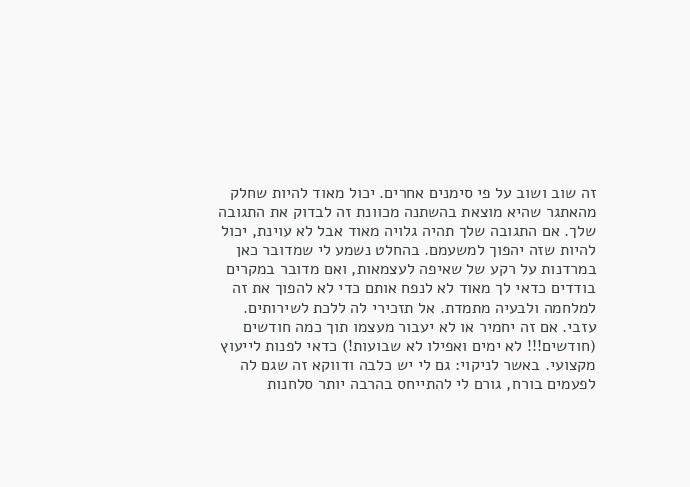זה שוב ושוב על פי סימנים אחרים. יכול מאוד להיות שחלק מהאתגר שהיא מוצאת בהשתנה מכוונת זה לבדוק את התגובה שלך. אם התגובה שלך תהיה גלויה מאוד אבל לא עוינת, יכול להיות שזה יהפוך למשעמם. בהחלט נשמע לי שמדובר כאן במרדנות על רקע של שאיפה לעצמאות, ואם מדובר במקרים בודדים כדאי לך מאוד לא לנפח אותם כדי לא להפוך את זה למלחמה ולבעיה מתמדת. אל תזכירי לה ללכת לשירותים. עזבי. אם זה יחמיר או לא יעבור מעצמו תוך כמה חודשים (חודשים!!! לא ימים ואפילו לא שבועות!) כדאי לפנות לייעוץ מקצועי. באשר לניקוי: גם לי יש כלבה ודווקא זה שגם לה לפעמים בורח, גורם לי להתייחס בהרבה יותר סלחנות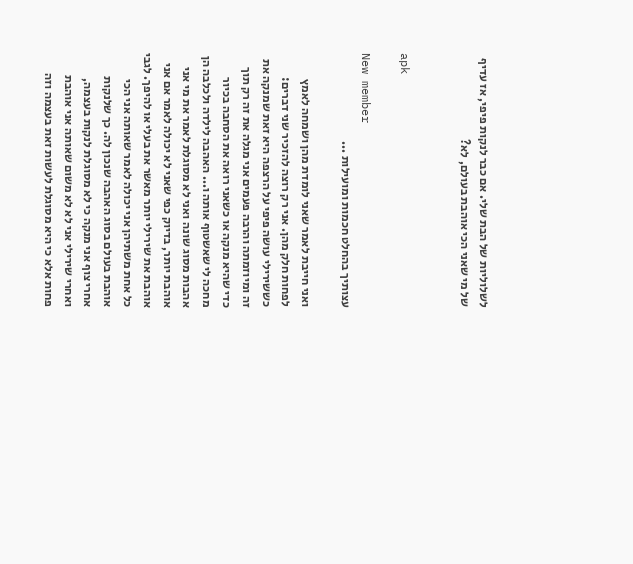לשלוליות של הבת שלי. אם כבר לנקות פיפי, אז עדיף של מי שאני הכי אוהבת בעולם, לא?


apk

New member
עצותיך בהחלט חכמות ומועילות ...

ואני חייבת לאמר שאני לומדת מהן ושמחה לאמץ לפחות חלק מהן. אני רק רוצה להזכיר שני דברים: כששירילי עושה פיפי על הרצפה היא זאת שמנקה את זה ומיוזמתה והרבה פעמים אני מגלה את זה רק תוך כדי שהיא מנקה או כשאני רואה את הסחבה בכיור מחכה לי שאשטוף אותה ו... האהבה לילדה ולכלבה הן אהבות מסוג שונה ואני לא מסוגלת לאמר את מי אני אוהבת יותר, בדיוק כפי שאני לא יכולה לאמר אם אני אוהבת את שירילי יותר מאשר את בעלי או להיפך. לגבי כל אחת משתיהן אני יכולה לאמר שאותה אני הכי אוהבת בעולם בסוג האהבה שנכון לה. כך שלנקות אחרי צוף אני מנקה כי לא מסוגלת לנקות בעצמה, ואחרי שירילי אני לא לא משום שאותה אני אוהבת פחות אלא כי היא מסוגלת לעשות זאת בעצמה וזה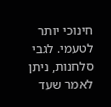חינוכי יותר לטעמי. לגבי סלחנות, ניתן לאמר שעד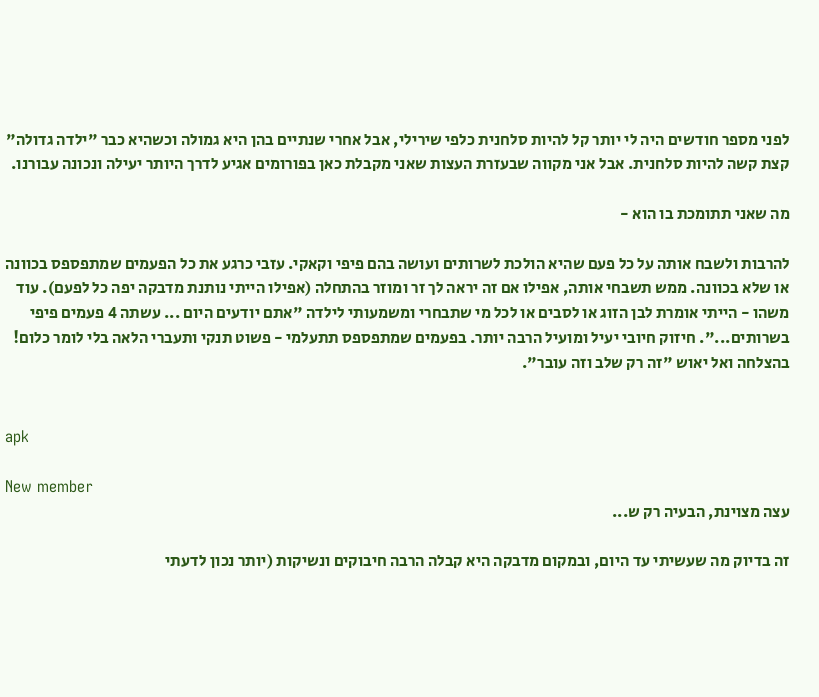לפני מספר חודשים היה לי יותר קל להיות סלחנית כלפי שירילי, אבל אחרי שנתיים בהן היא גמולה וכשהיא כבר "ילדה גדולה" קצת קשה להיות סלחנית. אבל אני מקווה שבעזרת העצות שאני מקבלת כאן בפורומים אגיע לדרך היותר יעילה ונכונה עבורנו.

מה שאני תתומכת בו הוא -

להרבות ולשבח אותה על כל פעם שהיא הולכת לשרותים ועושה בהם פיפי וקאקי. עזבי כרגע את כל הפעמים שמתפספס בכוונה או שלא בכוונה. ממש תשבחי אותה, אפילו אם זה יראה לך זר ומוזר בהתחלה (אפילו הייתי נותנת מדבקה יפה כל לפעם). עוד משהו - הייתי אומרת לבן הזוג או לסבים או לכל מי שתבחרי ומשמעותי לילדה "אתם יודעים היום ... עשתה 4 פעמים פיפי בשרותים...". חיזוק חיובי יעיל ומועיל הרבה יותר. בפעמים שמתפספס תתעלמי - פשוט תנקי ותעברי הלאה בלי לומר כלום! בהצלחה ואל יאוש "זה רק שלב וזה עובר".


apk

New member
עצה מצוינת, הבעיה רק ש...

זה בדיוק מה שעשיתי עד היום, ובמקום מדבקה היא קבלה הרבה חיבוקים ונשיקות (יותר נכון לדעתי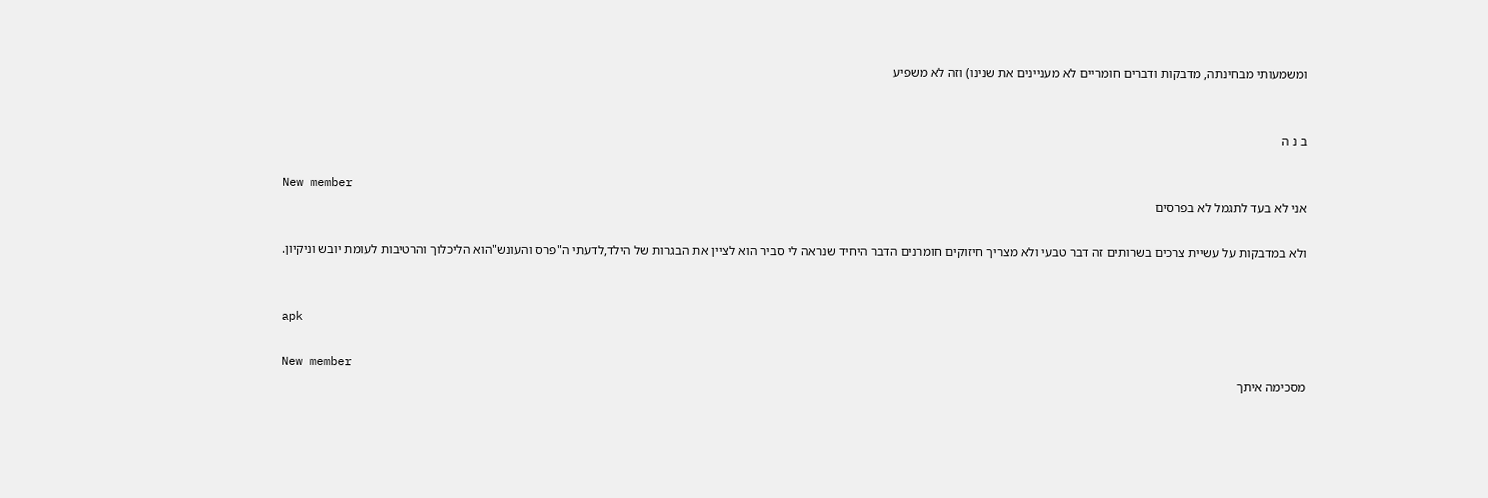ומשמעותי מבחינתה, מדבקות ודברים חומריים לא מעניינים את שנינו) וזה לא משפיע


ב נ ה

New member
אני לא בעד לתגמל לא בפרסים

ולא במדבקות על עשיית צרכים בשרותים זה דבר טבעי ולא מצריך חיזוקים חומרנים הדבר היחיד שנראה לי סביר הוא לציין את הבגרות של הילד,לדעתי ה"פרס והעונש"הוא הליכלוך והרטיבות לעומת יובש וניקיון.


apk

New member
מסכימה איתך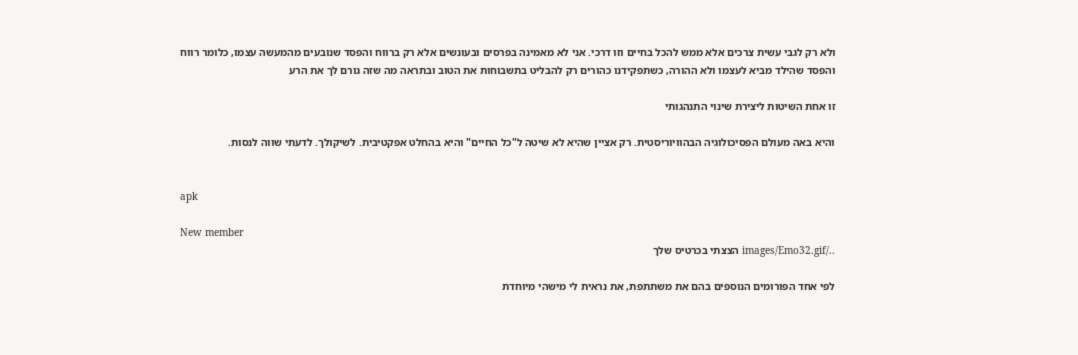ולא רק לגבי עשית צרכים אלא ממש להכל בחיים וזו דרכי. אני לא מאמינה בפרסים ובעונשים אלא רק ברווח והפסד שנובעים מהמעשה עצמו, כלומר רווח והפסד שהילד מביא לעצמו ולא ההורה, כשתפקידנו כהורים רק להבליט בתשבוחות את הטוב ובתראה מה שזה גורם לך את הרע

זו אחת השיטות ליצירת שינוי התנהגותי

והיא באה מעולם הפסיכולוגיה הבהוויוריסטית. רק אציין שהיא לא שיטה ל"כל החיים" והיא בהחלט אפקטיבית. לשיקולך. לדעתי שווה לנסות.


apk

New member
../images/Emo32.gif הצצתי בכרטיס שלך

לפי אחד הפורומים הנוספים בהם את משתתפת, את נראית לי מישהי מיוחדת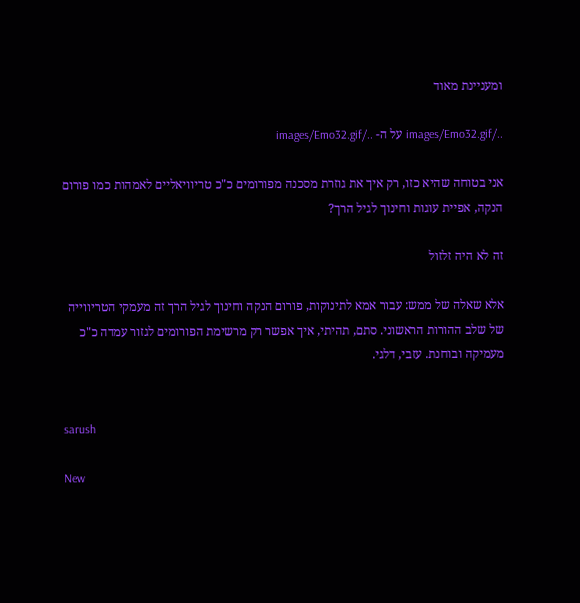ומעניינת מאוד

../images/Emo32.gif על ה- ../images/Emo32.gif

אני בטוחה שהיא כזו, רק איך את גוזרת מסכנה מפורומים כ"כ טריוויאליים לאמהות כמו פורום הנקה, אפיית עוגות וחינוך לגיל הרך?

זה לא היה זלזול

אלא שאלה של ממש: עבור אמא לתינוקות, פורום הנקה וחינוך לגיל הרך זה מעמקי הטריווייה של שלב ההורות הראשוני. סתם, תהיתי, איך אפשר רק מרשימת הפורומים לגזור עמדה כ"כ מעמיקה ובוחנת. עזבי, דלגי.


sarush

New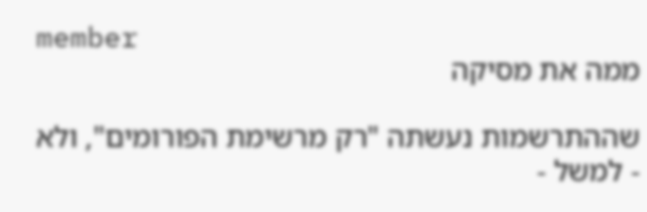member
ממה את מסיקה

שההתרשמות נעשתה "רק מרשימת הפורומים", ולא - למשל -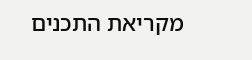מקריאת התכנים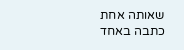שאותה אחת כתבה באחד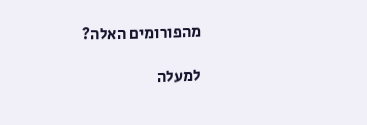מהפורומים האלה?

למעלה